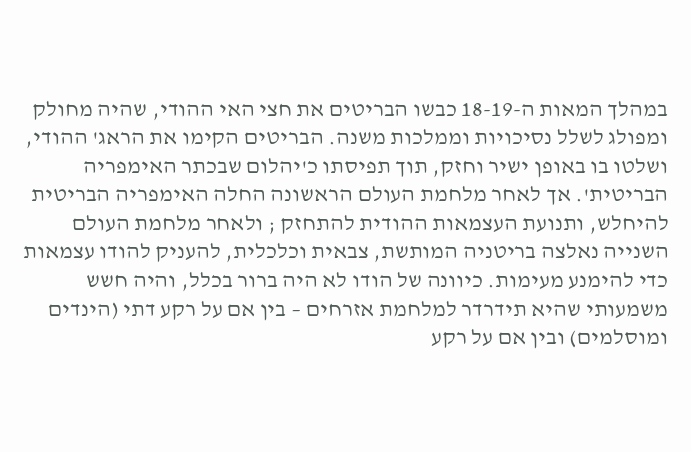במהלך המאות ה-18-19 כבשו הבריטים את חצי האי ההודי, שהיה מחולק ומפולג לשלל נסיכויות וממלכות משנה. הבריטים הקימו את הראג' ההודי, ושלטו בו באופן ישיר וחזק, תוך תפיסתו כ'יהלום שבכתר האימפריה הבריטית'. אך לאחר מלחמת העולם הראשונה החלה האימפריה הבריטית להיחלש, ותנועת העצמאות ההודית להתחזק ; ולאחר מלחמת העולם השנייה נאלצה בריטניה המותשת, צבאית וכלכלית, להעניק להודו עצמאות כדי להימנע מעימות. כיוונה של הודו לא היה ברור בכלל, והיה חשש משמעותי שהיא תידרדר למלחמת אזרחים – בין אם על רקע דתי (הינדים ומוסלמים) ובין אם על רקע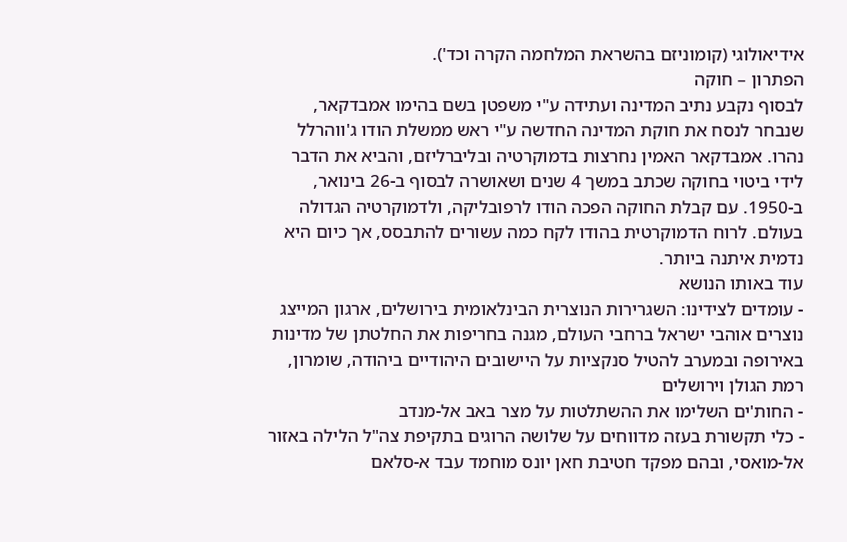אידיאולוגי (קומוניזם בהשראת המלחמה הקרה וכד').
הפתרון – חוקה
לבסוף נקבע נתיב המדינה ועתידה ע"י משפטן בשם בהימו אמבדקאר, שנבחר לנסח את חוקת המדינה החדשה ע"י ראש ממשלת הודו ג'ווהרלל נהרו. אמבדקאר האמין נחרצות בדמוקרטיה ובליברליזם, והביא את הדבר לידי ביטוי בחוקה שכתב במשך 4 שנים ושאושרה לבסוף ב-26 בינואר, ב-1950. עם קבלת החוקה הפכה הודו לרפובליקה, ולדמוקרטיה הגדולה בעולם. לרוח הדמוקרטית בהודו לקח כמה עשורים להתבסס, אך כיום היא נדמית איתנה ביותר.
עוד באותו הנושא
- עומדים לצידינו: השגרירות הנוצרית הבינלאומית בירושלים, ארגון המייצג נוצרים אוהבי ישראל ברחבי העולם, מגנה בחריפות את החלטתן של מדינות באירופה ובמערב להטיל סנקציות על היישובים היהודיים ביהודה, שומרון, רמת הגולן וירושלים
- החות'ים השלימו את ההשתלטות על מצר באב אל-מנדב
- כלי תקשורת בעזה מדווחים על שלושה הרוגים בתקיפת צה"ל הלילה באזור אל-מואסי, ובהם מפקד חטיבת חאן יונס מוחמד עבד א-סלאם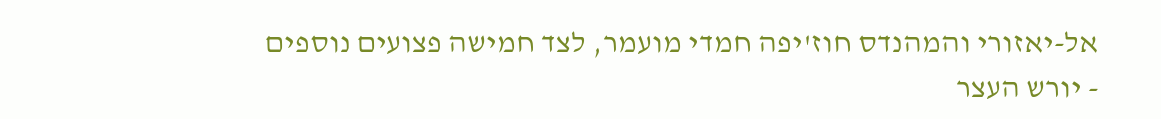אל-יאזורי והמהנדס חוז'יפה חמדי מועמר, לצד חמישה פצועים נוספים
- יורש העצר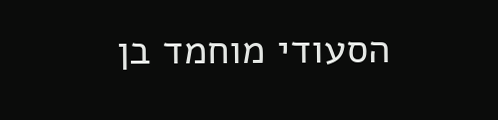הסעודי מוחמד בן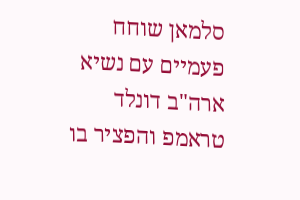סלמאן שוחח פעמיים עם נשיא ארה"ב דונלד טראמפ והפציר בו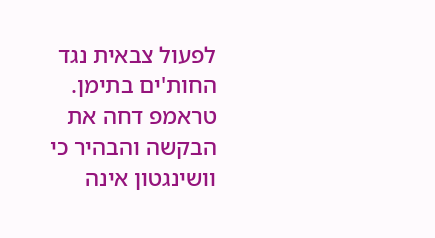לפעול צבאית נגד החות'ים בתימן. טראמפ דחה את הבקשה והבהיר כי וושינגטון אינה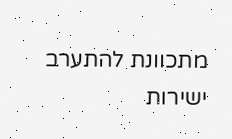מתכוונת להתערב ישירות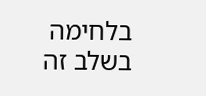בלחימה בשלב זה